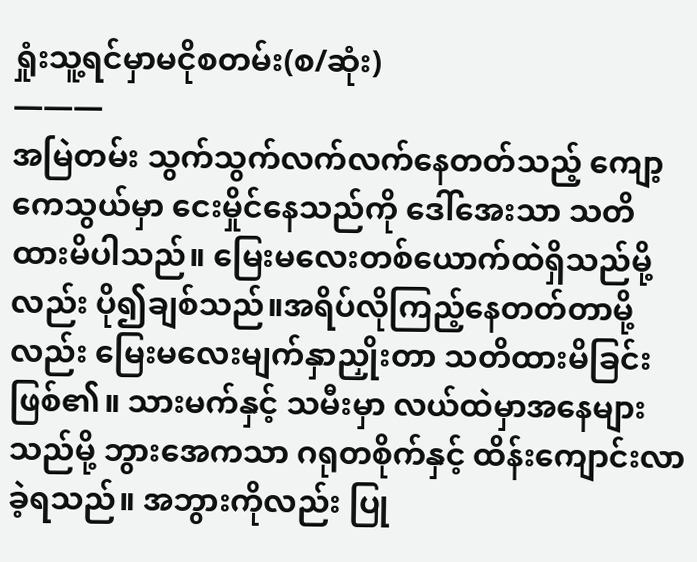ရှုံးသူ့ရင်မှာမငိုစတမ်း(စ/ဆုံး)
———
အမြဲတမ်း သွက်သွက်လက်လက်နေတတ်သည့် ကျော့ကေသွယ်မှာ ငေးမှိုင်နေသည်ကို ဒေါ်အေးသာ သတိထားမိပါသည်။ မြေးမလေးတစ်ယောက်ထဲရှိသည်မို့လည်း ပို၍ချစ်သည်။အရိပ်လိုကြည့်နေတတ်တာမို့လည်း မြေးမလေးမျက်နှာညှိုးတာ သတိထားမိခြင်းဖြစ်၏။ သားမက်နှင့် သမီးမှာ လယ်ထဲမှာအနေများသည်မို့ ဘွားအေကသာ ဂရုတစိုက်နှင့် ထိန်းကျောင်းလာခဲ့ရသည်။ အဘွားကိုလည်း ပြု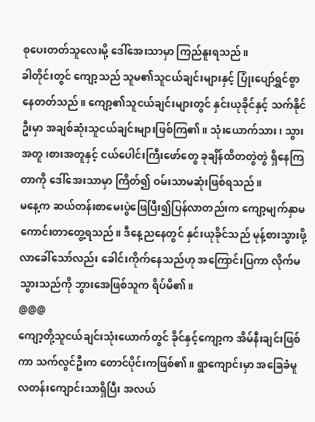စုပေးတတ်သူလေးမို့ ဒေါ်အေးသာမှာ ကြည်နူးရသည်။
ခါတိုင်းတွင် ကျော့သည် သူမ၏သူငယ်ချင်းများနှင့် ပြုံးပျော်ရွှင်စွာ နေတတ်သည်။ ကျော့၏သူငယ်ချင်းများတွင် နှင်းယုခိုင်နှင့် သက်နိုင်ဦးမှာ အချစ်ဆုံးသူငယ်ချင်းများဖြစ်ကြ၏။ သုံးယောက်သား၊ သွားအတူ၊စားအတူနှင့် ငယ်ပေါင်းကြီးဖော်တွေ ခုချိန်ထိတတွဲတွဲ ရှိနေကြတာကို ဒေါ်အေးသာမှာ ကြိတ်၍ ဝမ်းသာမဆုံးဖြစ်ရသည်။
မနေ့က ဆယ်တန်းစာမေးပွဲဖြေပြီး၍ပြန်လာတည်းက ကျော့မျက်နှာမကောင်းတာတွေ့ရသည်။ ဒီနေ့ညနေတွင် နှင်းယုခိုင်သည် မုန့်စားသွားဖို့လာခေါ်သော်လည်း ခေါင်းကိုက်နေသည်ဟု အကြောင်းပြကာ လိုက်မသွားသည်ကို ဘွားအေဖြစ်သူက ရိပ်မိ၏။
@@@
ကျော့တို့သူငယ်ချင်းသုံးယောက်တွင် ခိုင်နှင့်ကျော့က အိမ်နီးချင်းဖြစ်ကာ သက်လွင်ဦးက တောင်ပိုင်းကဖြစ်၏။ ရွာကျောင်းမှာ အခြေခံမူလတန်းကျောင်းသာရှိပြီး အလယ်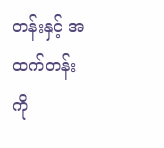တန်းနှင့် အထက်တန်းကို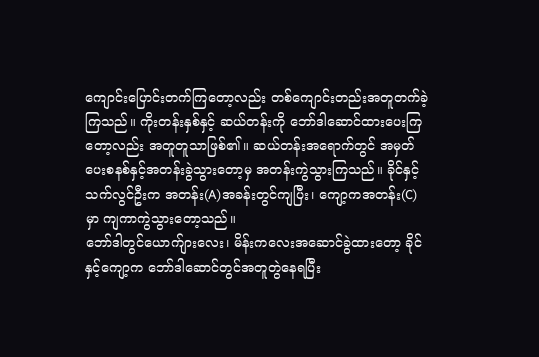ကျောင်းပြောင်းတက်ကြတော့လည်း တစ်ကျောင်းတည်းအတူတက်ခဲ့ကြသည်။ ကိုးတန်းနှစ်နှင့် ဆယ်တန်းကို ဘော်ဒါဆောင်ထားပေးကြတော့လည်း အတူတူသာဖြစ်၏။ ဆယ်တန်းအရောက်တွင် အမှတ်ပေးစနစ်နှင့်အတန်းခွဲသွားတော့မှ အတန်းကွဲသွားကြသည်။ ခိုင်နှင့် သက်လွင်ဦးက အတန်း(A)အခန်းတွင်ကျပြီး၊ ကျော့ကအတန်း(C)မှာ ကျကာကွဲသွားတော့သည်။
ဘော်ဒါတွင်ယောက်ျားလေး၊ မိန်းကလေးအဆောင်ခွဲထားတော့ ခိုင်နှင့်ကျော့က ဘော်ဒါဆောင်တွင်အတူတွဲနေရပြီး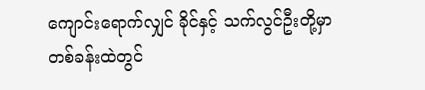ကျောင်းရောက်လျှင် ခိုင်နှင့် သက်လွင်ဦးတို့မှာ တစ်ခန်းထဲတွင်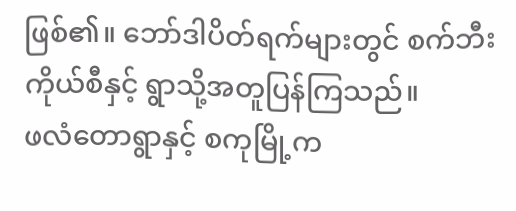ဖြစ်၏။ ဘော်ဒါပိတ်ရက်များတွင် စက်ဘီးကိုယ်စီနှင့် ရွာသို့အတူပြန်ကြသည်။
ဖလံတောရွာနှင့် စကုမြို့က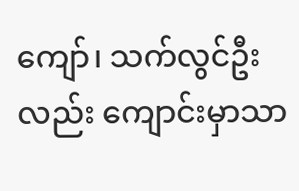ကျော်၊ သက်လွင်ဦးလည်း ကျောင်းမှာသာ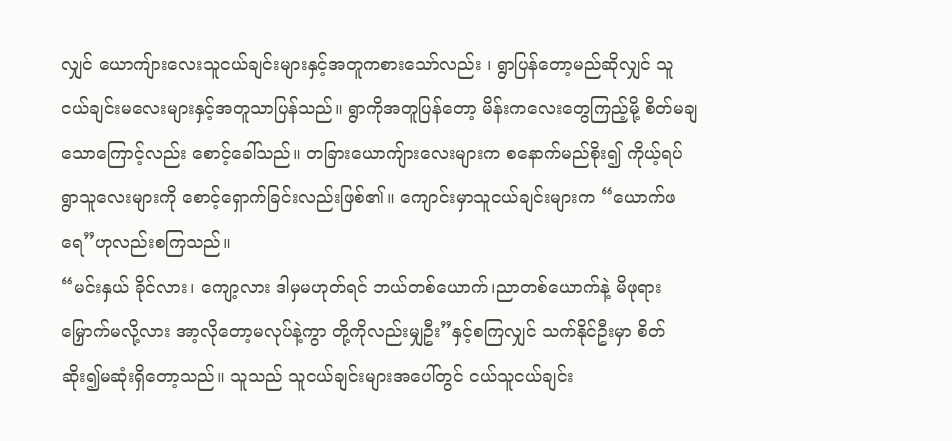လျှင် ယောကျ်ားလေးသူငယ်ချင်းများနှင့်အတူကစားသော်လည်း ၊ ရွာပြန်တော့မည်ဆိုလျှင် သူငယ်ချင်းမလေးများနှင့်အတူသာပြန်သည်။ ရွာကိုအတူပြန်တော့ မိန်းကလေးတွေကြည့်မို့ စိတ်မချသောကြောင့်လည်း စောင့်ခေါ်သည်။ တခြားယောကျ်ားလေးများက စနောက်မည်စိုး၍ ကိုယ့်ရပ်ရွာသူလေးများကို စောင့်ရှောက်ခြင်းလည်းဖြစ်၏။ ကျောင်းမှာသူငယ်ချင်းများက “ယောက်ဖရေ”ဟုလည်းစကြသည်။
“မင်းနှယ် ခိုင်လား၊ ကျော့လား ဒါမှမဟုတ်ရင် ဘယ်တစ်ယောက်၊ညာတစ်ယောက်နဲ့ မိဖုရားမြှောက်မလို့လား အာ့လိုတော့မလုပ်နဲ့ကွာ တို့ကိုလည်းမျှဦး”နှင့်စကြလျှင် သက်နိုင်ဦးမှာ စိတ်ဆိုး၍မဆုံးရှိတော့သည်။ သူသည် သူငယ်ချင်းများအပေါ်တွင် ငယ်သူငယ်ချင်း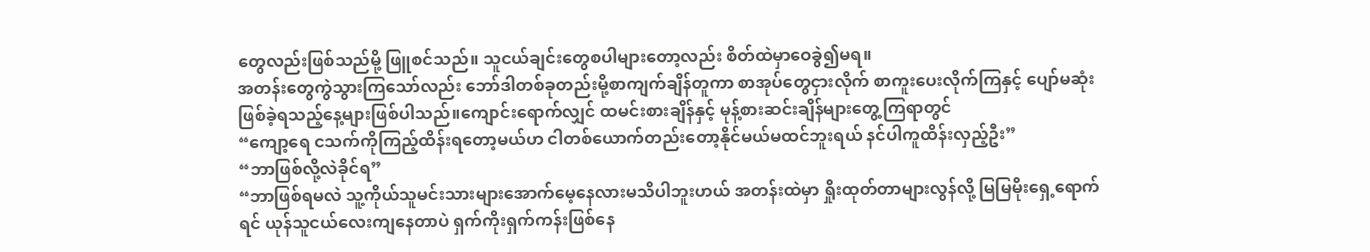တွေလည်းဖြစ်သည်မို့ ဖြူစင်သည်။ သူငယ်ချင်းတွေစပါများတော့လည်း စိတ်ထဲမှာဝေခွဲ၍မရ။
အတန်းတွေကွဲသွားကြသော်လည်း ဘော်ဒါတစ်ခုတည်းမို့စာကျက်ချိန်တူကာ စာအုပ်တွေငှားလိုက် စာကူးပေးလိုက်ကြနှင့် ပျော်မဆုံးဖြစ်ခဲ့ရသည့်နေ့များဖြစ်ပါသည်။ကျောင်းရောက်လျှင် ထမင်းစားချိန်နှင့် မုန့်စားဆင်းချိန်များတွေ့ကြရာတွင်
“ကျော့ရေ ငသက်ကိုကြည့်ထိန်းရတော့မယ်ဟ ငါတစ်ယောက်တည်းတော့နိုင်မယ်မထင်ဘူးရယ် နင်ပါကူထိန်းလှည့်ဦး”
“ဘာဖြစ်လို့လဲခိုင်ရ”
“ဘာဖြစ်ရမလဲ သူ့ကိုယ်သူမင်းသားများအောက်မေ့နေလားမသိပါဘူးဟယ် အတန်းထဲမှာ ရှိုးထုတ်တာများလွန်လို့ မြမြမိုးရှေ့ရောက်ရင် ယုန်သူငယ်လေးကျနေတာပဲ ရှက်ကိုးရှက်ကန်းဖြစ်နေ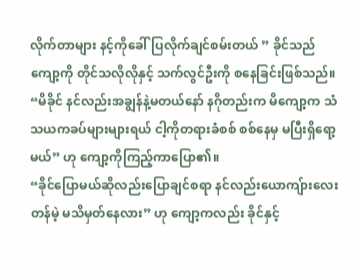လိုက်တာများ နင့်ကိုခေါ်ပြလိုက်ချင်စမ်းတယ် ” ခိုင်သည် ကျော့ကို တိုင်သလိုလိုနှင့် သက်လွင်ဦးကို စနေခြင်းဖြစ်သည်။
“မိခိုင် နင်လည်းအချွန်နဲ့မတယ်နော် နဂိုတည်းက မိကျော့က သံသယကခပ်များများရယ် ငါ့ကိုတရားခံစစ် စစ်နေမှ မပြီးရှိရော့မယ်” ဟု ကျော့ကိုကြည့်ကာပြော၏။
“ခိုင်ပြောမယ်ဆိုလည်းပြောချင်စရာ နင်လည်းယောကျ်ားလေးတန်မဲ့ မသိမှတ်နေလား” ဟု ကျော့ကလည်း ခိုင်နှင့်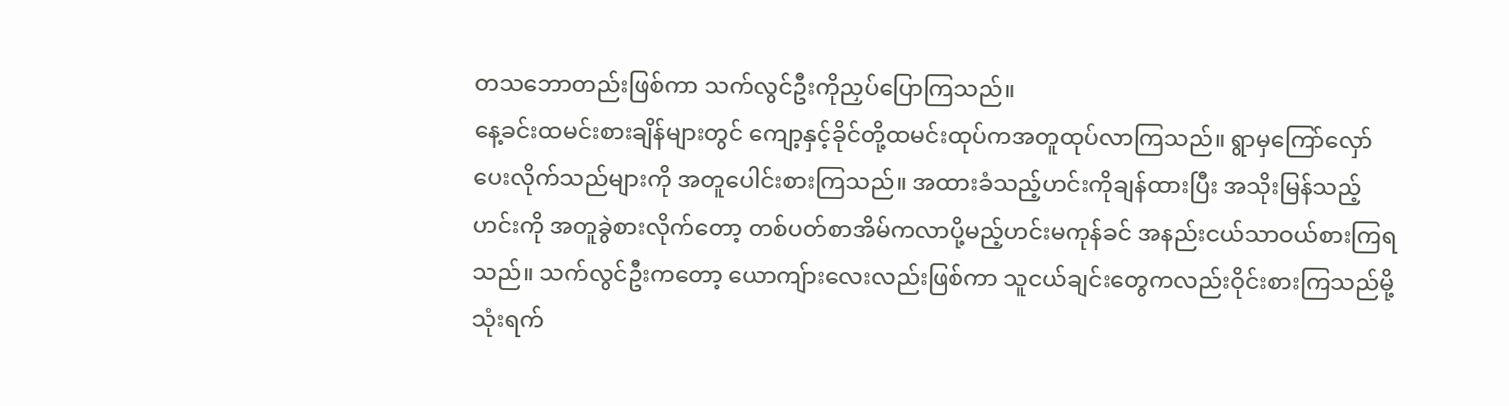တသဘောတည်းဖြစ်ကာ သက်လွင်ဦးကိုညှပ်ပြောကြသည်။
နေ့ခင်းထမင်းစားချိန်များတွင် ကျော့နှင့်ခိုင်တို့ထမင်းထုပ်ကအတူထုပ်လာကြသည်။ ရွာမှကြော်လှော်ပေးလိုက်သည်များကို အတူပေါင်းစားကြသည်။ အထားခံသည့်ဟင်းကိုချန်ထားပြီး အသိုးမြန်သည့်ဟင်းကို အတူခွဲစားလိုက်တော့ တစ်ပတ်စာအိမ်ကလာပို့မည့်ဟင်းမကုန်ခင် အနည်းငယ်သာဝယ်စားကြရသည်။ သက်လွင်ဦးကတော့ ယောကျ်ားလေးလည်းဖြစ်ကာ သူငယ်ချင်းတွေကလည်းဝိုင်းစားကြသည်မို့ သုံးရက်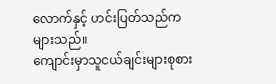လောက်နှင့် ဟင်းပြတ်သည်ကများသည်။
ကျောင်းမှာသူငယ်ချင်းများစုစား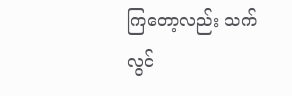ကြတော့လည်း သက်လွင်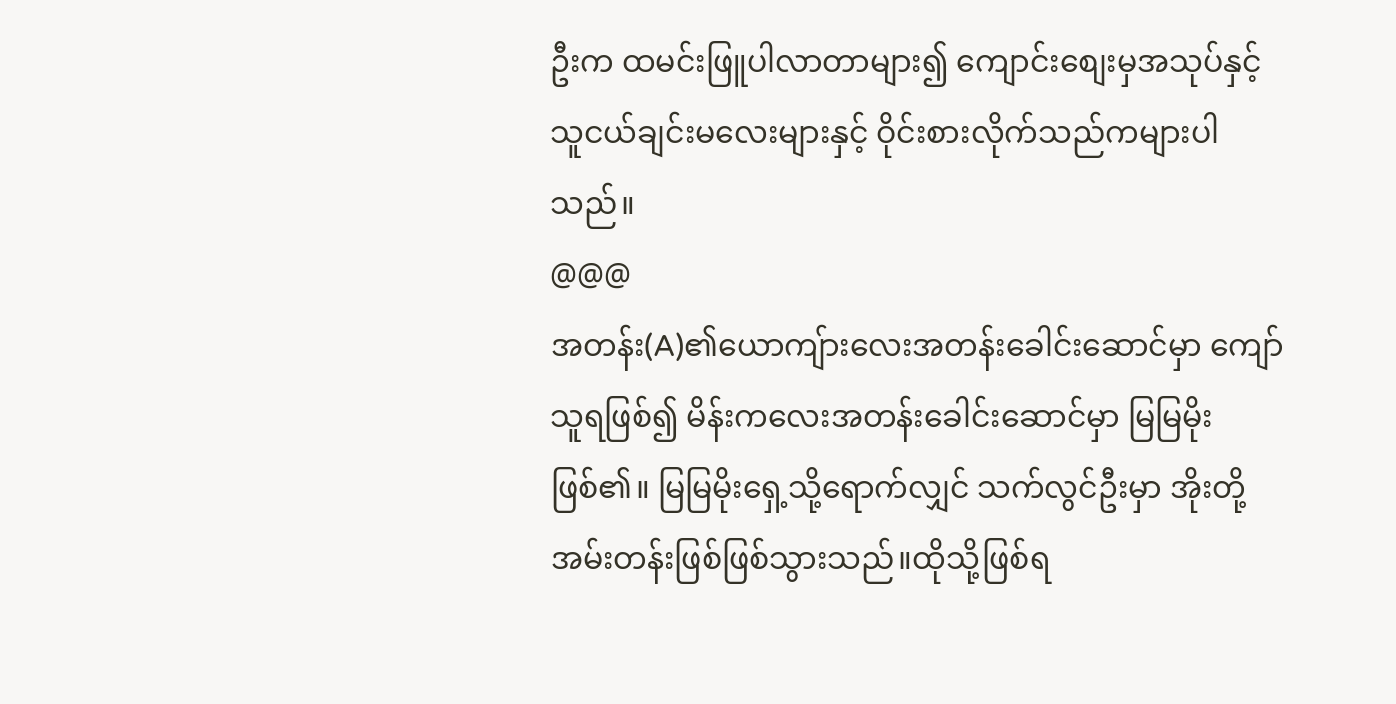ဦးက ထမင်းဖြူပါလာတာများ၍ ကျောင်းစျေးမှအသုပ်နှင့် သူငယ်ချင်းမလေးများနှင့် ဝိုင်းစားလိုက်သည်ကများပါသည်။
@@@
အတန်း(A)၏ယောကျ်ားလေးအတန်းခေါင်းဆောင်မှာ ကျော်သူရဖြစ်၍ မိန်းကလေးအတန်းခေါင်းဆောင်မှာ မြမြမိုးဖြစ်၏။ မြမြမိုးရှေ့သို့ရောက်လျှင် သက်လွင်ဦးမှာ အိုးတို့အမ်းတန်းဖြစ်ဖြစ်သွားသည်။ထိုသို့ဖြစ်ရ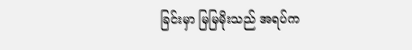ခြင်းမှာ မြမြမိုးသည် အရပ်က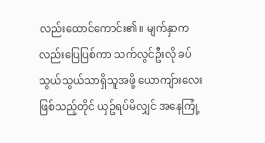လည်းထောင်ကောင်း၏။ မျက်နှာကလည်းပြေပြစ်ကာ သက်လွင်ဦးလို ခပ်သွယ်သွယ်သာရှိသူအဖို့ ယောကျ်ားလေးဖြစ်သည့်တိုင် ယှဥ်ရပ်မိလျှင် အနေကြုံ့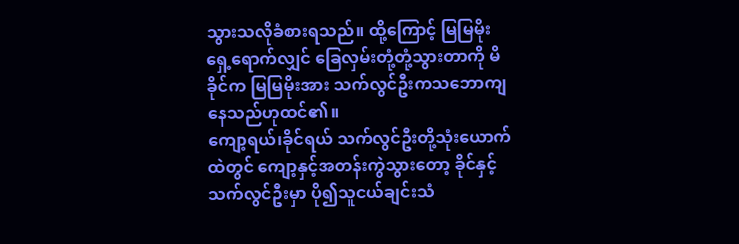သွားသလိုခံစားရသည်။ ထို့ကြောင့် မြမြမိုးရှေ့ရောက်လျှင် ခြေလှမ်းတုံ့တုံ့သွားတာကို မိခိုင်က မြမြမိုးအား သက်လွင်ဦးကသဘောကျနေသည်ဟုထင်၏။
ကျော့ရယ်၊ခိုင်ရယ် သက်လွင်ဦးတို့သုံးယောက်ထဲတွင် ကျော့နှင့်အတန်းကွဲသွားတော့ ခိုင်နှင့် သက်လွင်ဦးမှာ ပို၍သူငယ်ချင်းသံ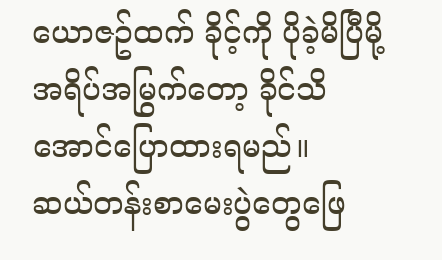ယောဇဥ်ထက် ခိုင့်ကို ပိုခဲ့မိပြီမို့ အရိပ်အမြွက်တော့ ခိုင်သိအောင်ပြောထားရမည်။
ဆယ်တန်းစာမေးပွဲတွေဖြေ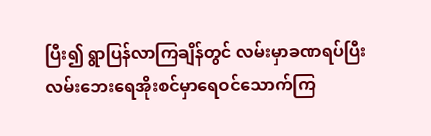ပြီး၍ ရွာပြန်လာကြချိန်တွင် လမ်းမှာခဏရပ်ပြီး လမ်းဘေးရေအိုးစင်မှာရေဝင်သောက်ကြ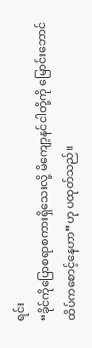ရင်း
“ခိုင်ကိုပြောစရာစကားရှိသေးလို့ မိကျော့နင်ငါတို့ကို မြောင်းဘောင်ထိပ်ကစောင့်နေဟာ”ဟု ပထုတ်သည်။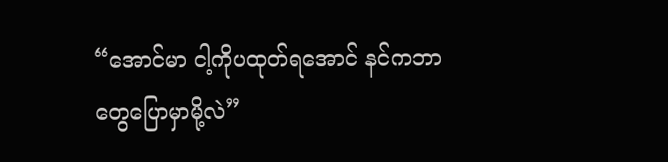“အောင်မာ ငါ့ကိုပထုတ်ရအောင် နင်ကဘာတွေပြောမှာမို့လဲ”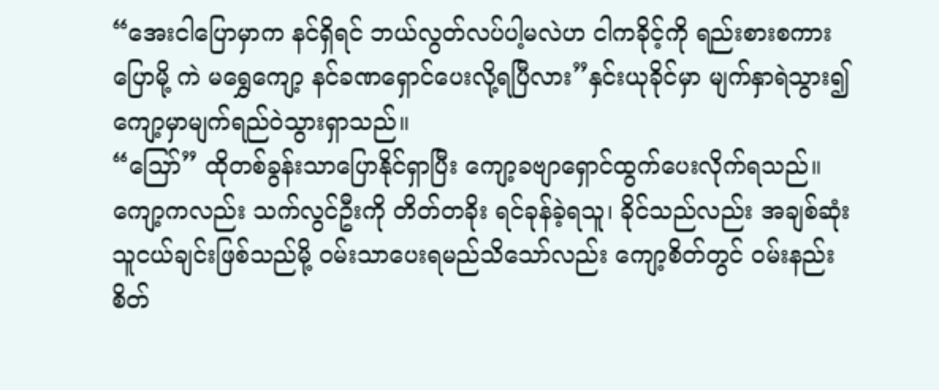“အေးငါပြောမှာက နင်ရှိရင် ဘယ်လွတ်လပ်ပါ့မလဲဟ ငါကခိုင့်ကို ရည်းစားစကားပြောမို့ ကဲ မရွှေကျော့ နင်ခဏရှောင်ပေးလို့ရပြီလား”နှင်းယုခိုင်မှာ မျက်နှာရဲသွား၍ ကျော့မှာမျက်ရည်ဝဲသွားရှာသည်။
“သြော်” ထိုတစ်ခွန်းသာပြောနိုင်ရှာပြီး ကျော့ခဗျာရှောင်ထွက်ပေးလိုက်ရသည်။ကျော့ကလည်း သက်လွင်ဦးကို တိတ်တခိုး ရင်ခုန်ခဲ့ရသူ၊ ခိုင်သည်လည်း အချစ်ဆုံးသူငယ်ချင်းဖြစ်သည်မို့ ဝမ်းသာပေးရမည်သိသော်လည်း ကျော့စိတ်တွင် ဝမ်းနည်းစိတ်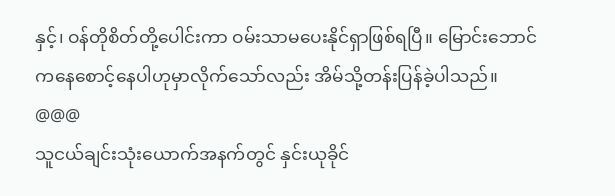နှင့်၊ ဝန်တိုစိတ်တို့ပေါင်းကာ ဝမ်းသာမပေးနိုင်ရှာဖြစ်ရပြီ။ မြောင်းဘောင်ကနေစောင့်နေပါဟုမှာလိုက်သော်လည်း အိမ်သို့တန်းပြန်ခဲ့ပါသည်။
@@@
သူငယ်ချင်းသုံးယောက်အနက်တွင် နှင်းယုခိုင်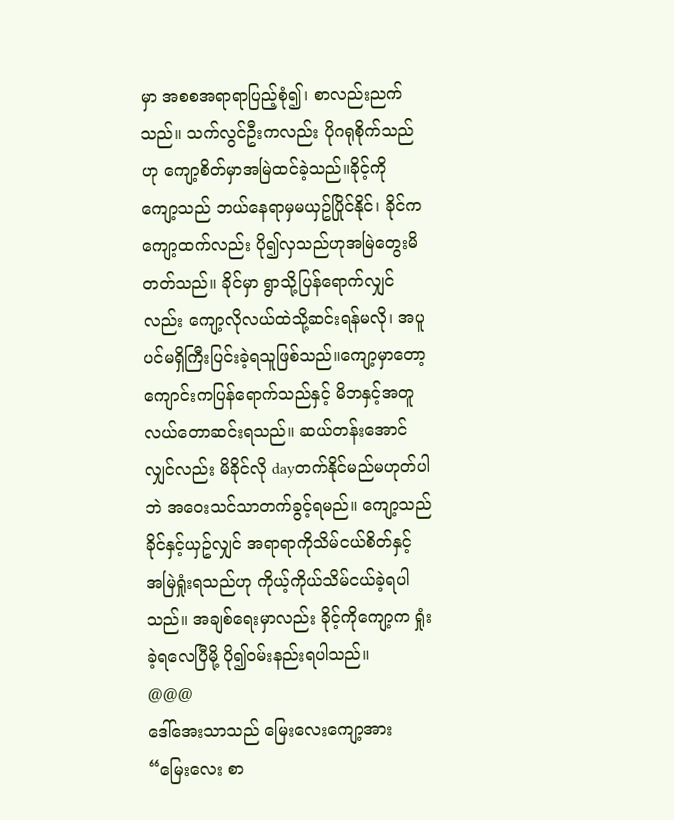မှာ အစစအရာရာပြည့်စုံ၍၊ စာလည်းညက်သည်။ သက်လွင်ဦးကလည်း ပိုဂရုစိုက်သည်ဟု ကျော့စိတ်မှာအမြဲထင်ခဲ့သည်။ခိုင့်ကို ကျော့သည် ဘယ်နေရာမှမယှဥ်ပြိုင်နိုင်၊ ခိုင်ကကျော့ထက်လည်း ပို၍လှသည်ဟုအမြဲတွေးမိတတ်သည်။ ခိုင်မှာ ရွာသို့ပြန်ရောက်လျှင်လည်း ကျော့လိုလယ်ထဲသို့ဆင်းရန်မလို၊ အပူပင်မရှိကြီးပြင်းခဲ့ရသူဖြစ်သည်။ကျော့မှာတော့ ကျောင်းကပြန်ရောက်သည်နှင့် မိဘနှင့်အတူလယ်တောဆင်းရသည်။ ဆယ်တန်းအောင်လျှင်လည်း မိခိုင်လို dayတက်နိုင်မည်မဟုတ်ပါဘဲ အဝေးသင်သာတက်ခွင့်ရမည်။ ကျော့သည် ခိုင်နှင့်ယှဥ်လျှင် အရာရာကိုသိမ်ငယ်စိတ်နှင့် အမြဲရှုံးရသည်ဟု ကိုယ့်ကိုယ်သိမ်ငယ်ခဲ့ရပါသည်။ အချစ်ရေးမှာလည်း ခိုင့်ကိုကျော့က ရှုံးခဲ့ရလေပြီမို့ ပို၍ဝမ်းနည်းရပါသည်။
@@@
ဒေါ်အေးသာသည် မြေးလေးကျော့အား
“မြေးလေး စာ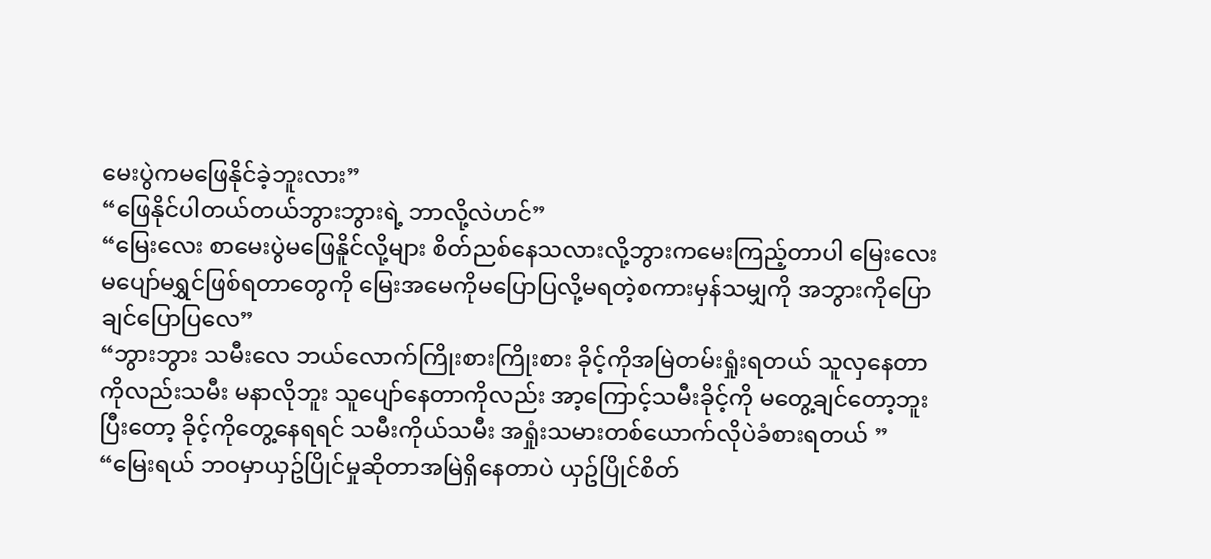မေးပွဲကမဖြေနိုင်ခဲ့ဘူးလား”
“ဖြေနိုင်ပါတယ်တယ်ဘွားဘွားရဲ့ ဘာလို့လဲဟင်”
“မြေးလေး စာမေးပွဲမဖြေနိူင်လို့များ စိတ်ညစ်နေသလားလို့ဘွားကမေးကြည့်တာပါ မြေးလေးမပျော်မရွှင်ဖြစ်ရတာတွေကို မြေးအမေကိုမပြောပြလို့မရတဲ့စကားမှန်သမျှကို အဘွားကိုပြောချင်ပြောပြလေ”
“ဘွားဘွား သမီးလေ ဘယ်လောက်ကြိုးစားကြိုးစား ခိုင့်ကိုအမြဲတမ်းရှုံးရတယ် သူလှနေတာကိုလည်းသမီး မနာလိုဘူး သူပျော်နေတာကိုလည်း အာ့ကြောင့်သမီးခိုင့်ကို မတွေ့ချင်တော့ဘူး ပြီးတော့ ခိုင့်ကိုတွေ့နေရရင် သမီးကိုယ်သမီး အရှုံးသမားတစ်ယောက်လိုပဲခံစားရတယ် ”
“မြေးရယ် ဘဝမှာယှဥ်ပြိုင်မှုဆိုတာအမြဲရှိနေတာပဲ ယှဥ်ပြိုင်စိတ်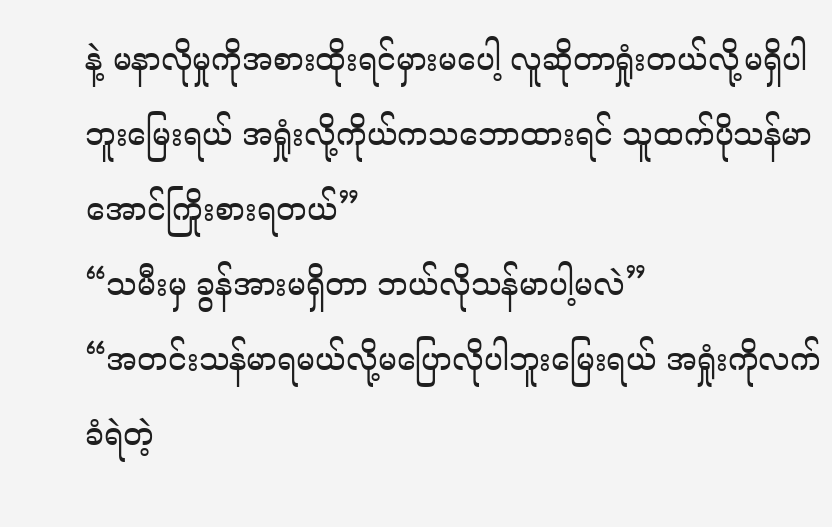နဲ့ မနာလိုမှုကိုအစားထိုးရင်မှားမပေါ့ လူဆိုတာရှုံးတယ်လို့မရှိပါဘူးမြေးရယ် အရှုံးလို့ကိုယ်ကသဘောထားရင် သူထက်ပိုသန်မာအောင်ကြိုးစားရတယ်”
“သမီးမှ ခွန်အားမရှိတာ ဘယ်လိုသန်မာပါ့မလဲ”
“အတင်းသန်မာရမယ်လို့မပြောလိုပါဘူးမြေးရယ် အရှုံးကိုလက်ခံရဲတဲ့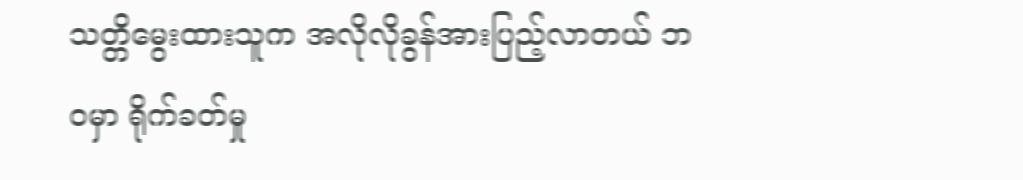သတ္တိမွေးထားသူက အလိုလိုခွန်အားပြည့်လာတယ် ဘဝမှာ ရိုက်ခတ်မှု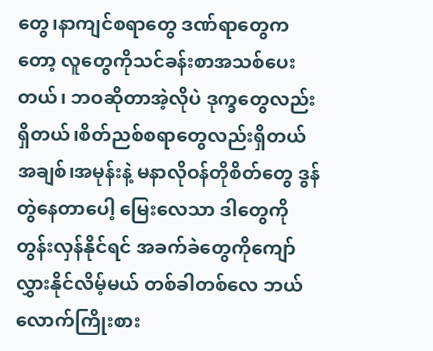တွေ၊နာကျင်စရာတွေ ဒဏ်ရာတွေကတော့ လူတွေကိုသင်ခန်းစာအသစ်ပေးတယ်၊ ဘဝဆိုတာအဲ့လိုပဲ ဒုက္ခတွေလည်းရှိတယ်၊စိတ်ညစ်စရာတွေလည်းရှိတယ် အချစ်၊အမုန်းနဲ့ မနာလိုဝန်တိုစိတ်တွေ ဒွန်တွဲနေတာပေါ့ မြေးလေသာ ဒါတွေကိုတွန်းလှန်နိုင်ရင် အခက်ခဲတွေကိုကျော်လွှားနိုင်လိမ့်မယ် တစ်ခါတစ်လေ ဘယ်လောက်ကြိုးစား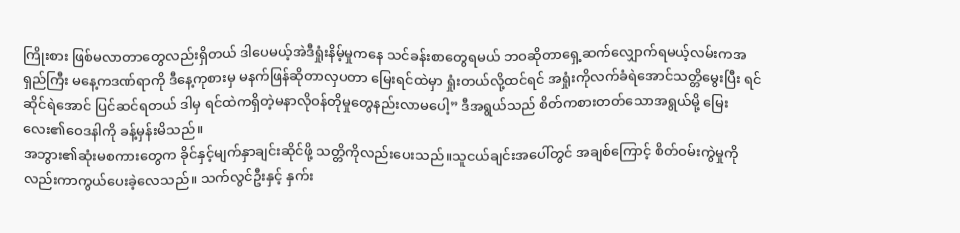ကြိုးစား ဖြစ်မလာတာတွေလည်းရှိတယ် ဒါပေမယ့်အဲဒီရှုံးနိမ့်မှုကနေ သင်ခန်းစာတွေရမယ် ဘဝဆိုတာရှေ့ဆက်လျှောက်ရမယ့်လမ်းကအရှည်ကြီး မနေ့ကဒဏ်ရာကို ဒီနေ့ကုစားမှ မနက်ဖြန်ဆိုတာလှပတာ မြေးရင်ထဲမှာ ရှုံးတယ်လို့ထင်ရင် အရှုံးကိုလက်ခံရဲအောင်သတ္တိမွေးပြီး ရင်ဆိုင်ရဲအောင် ပြင်ဆင်ရတယ် ဒါမှ ရင်ထဲကရှိတဲ့မနာလိုဝန်တိုမှုတွေနည်းလာမပေါ့” ဒီအရွယ်သည် စိတ်ကစားတတ်သောအရွယ်မို့ မြေးလေး၏ဝေဒနါကို ခန့်မှန်းမိသည်။
အဘွား၏ဆုံးမစကားတွေက ခိုင်နှင့်မျက်နှာချင်းဆိုင်ဖို့ သတ္တိကိုလည်းပေးသည်။သူငယ်ချင်းအပေါ်တွင် အချစ်ကြောင့် စိတ်ဝမ်းကွဲမှုကိုလည်းကာကွယ်ပေးခဲ့လေသည်။ သက်လွင်ဦးနှင့် နှက်း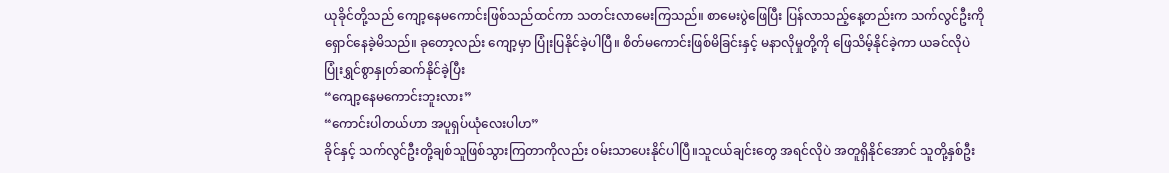ယုခိုင်တို့သည် ကျော့နေမကောင်းဖြစ်သည်ထင်ကာ သတင်းလာမေးကြသည်။ စာမေးပွဲဖြေပြီး ပြန်လာသည့်နေ့တည်းက သက်လွင်ဦးကိုရှောင်နေခဲ့မိသည်။ ခုတော့လည်း ကျော့မှာ ပြုံးပြနိုင်ခဲ့ပါပြီ။ စိတ်မကောင်းဖြစ်မိခြင်းနှင့် မနာလိုမှုတို့ကို ဖြေသိမ့်နိုင်ခဲ့ကာ ယခင်လိုပဲ ပြုံးရွှင်စွာနှုတ်ဆက်နိုင်ခဲ့ပြီး
“ကျော့နေမကောင်းဘူးလား”
“ကောင်းပါတယ်ဟာ အပူရှပ်ယုံလေးပါဟ”
ခိုင်နှင့် သက်လွင်ဦးတို့ချစ်သူဖြစ်သွားကြတာကိုလည်း ဝမ်းသာပေးနိုင်ပါပြီ။သူငယ်ချင်းတွေ အရင်လိုပဲ အတူရှိနိုင်အောင် သူတို့နှစ်ဦး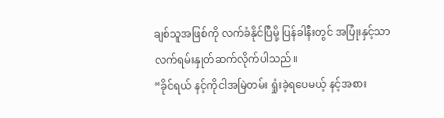ချစ်သူအဖြစ်ကို လက်ခံနိုင်ပြီမို့ ပြန်ခါနီးတွင် အပြုံးနှင့်သာ လက်ရမ်းနှုတ်ဆက်လိုက်ပါသည်။
“ခိုင်ရယ် နင့်ကိုငါအမြဲတမ်း ရှုံးခဲ့ရပေမယ့် နင့်အစား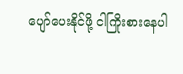ပျော်ပေးနိုင်ဖို့ ငါကြိုးစားနေပါ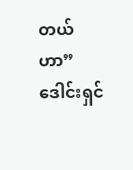တယ်ဟာ”
ဒေါင်းရှင်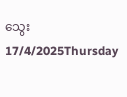သွေး
17/4/2025Thursday